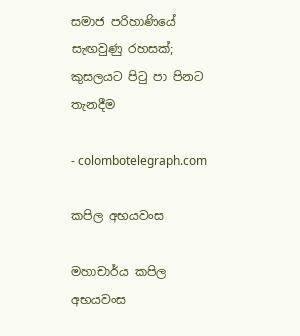සමාජ පරිහාණියේ සැඟවුණු රහසක්; කුසලයට පිටු පා පිනට තැනදීම

- colombotelegraph.com

කපිල අභයවංස

මහාචාර්ය කපිල අභයවංස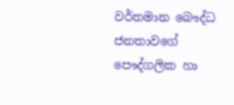වර්තමාන බෞද්ධ ජනතාවගේ පෞද්ගලික හා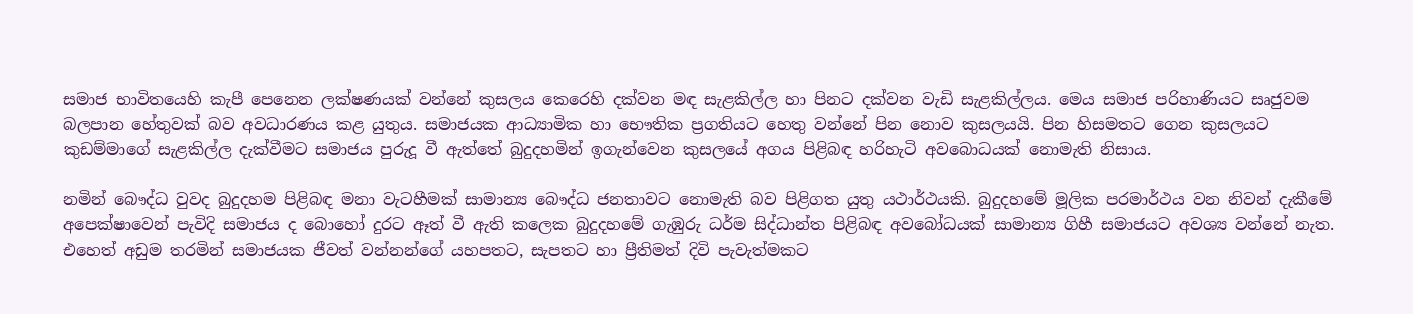සමාජ භාවිතයෙහි කැපී පෙනෙන ලක්ෂණයක් වන්නේ කුසලය කෙරෙහි දක්වන මඳ සැළකිල්ල හා පිනට දක්වන වැඩි සැළකිල්ලය. මෙය සමාජ පරිහාණියට සෘජුවම බලපාන හේතුවක් බව අවධාරණය කළ යුතුය. සමාජයක ආධ්‍යාමික හා භෞතික ප්‍රගතියට හෙතු වන්නේ පින නොව කුසලයයි. පින හිසමතට ගෙන කුසලයට කුඩම්මාගේ සැළකිල්ල දැක්වීමට සමාජය පුරුදූ වී ඇත්තේ බුදුදහමින් ඉගැන්වෙන කුසලයේ අගය පිළිබඳ හරිහැටි අවබොධයක් නොමැති නිසාය.

නමින් බෞද්ධ වුවද බුදුදහම පිළිබඳ මනා වැටහීමක් සාමාන්‍ය බෞද්ධ ජනතාවට නොමැති බව පිළිගත යුතු යථාර්ථයකි. බුදුදහමේ මූලික පරමාර්ථය වන නිවන් දැකීමේ අපෙක්ෂාවෙන් පැවිදි සමාජය ද බොහෝ දුරට ඈත් වී ඇති කලෙක බුදුදහමේ ගැඹුරු ධර්ම සිද්ධාන්ත පිළිබඳ අවබෝධයක් සාමාන්‍ය ගිහී සමාජයට අවශ්‍ය වන්නේ නැත. එහෙත් අඩුම තරමින් සමාජයක ජීවත් වන්නන්ගේ යහපතට, සැපතට හා ප්‍රීතිමත් දිවි පැවැත්මකට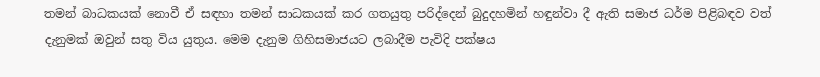තමන් බාධකයක් නොවී ඒ සඳහා තමන් සාධකයක් කර ගතයුතු පරිද්දෙන් බුදුදහමින් හඳුන්වා දී ඇති සමාජ ධර්ම පිළිබඳව වත් දැනුමක් ඔවුන් සතු විය යුතුය. මෙම දැනුම ගිහිසමාජයට ලබාදීම පැවිදි පක්ෂය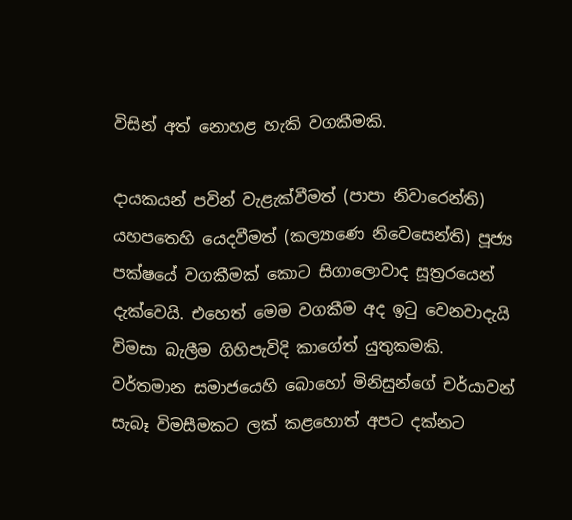විසින් අත් නොහළ හැකි වගකීමකි.

දායකයන් පවින් වැළැක්වීමත් (පාපා නිවාරෙන්ති) යහපතෙහි යෙදවීමත් (කල්‍යාණෙ නිවෙසෙන්ති) පූජ්‍ය පක්ෂයේ වගකීමක් කොට සිගාලොවාද සූත්‍රරයෙන් දැක්වෙයි. එහෙත් මෙම වගකීම අද ඉටු වෙනවාදැයි විමසා බැලීම ගිහිපැවිදි කාගේත් යුතුකමකි. වර්තමාන සමාජයෙහි බොහෝ මිනිසුන්ගේ චර්යාවන් සැබෑ විමසීමකට ලක් කළහොත් අපට දක්නට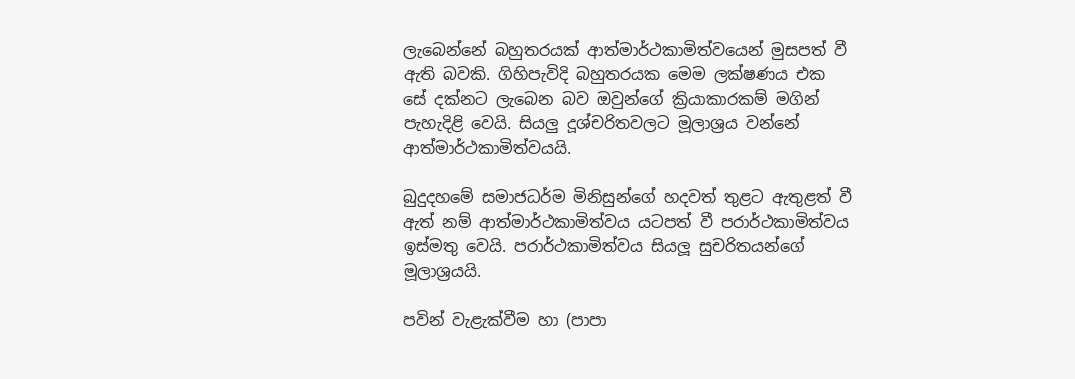ලැබෙන්නේ බහුතරයක් ආත්මාර්ථකාමිත්වයෙන් මුසපත් වී ඇති බවකි. ගිහිපැවිදි බහුතරයක මෙම ලක්ෂණය එක සේ දක්නට ලැබෙන බව ඔවුන්ගේ ක්‍රියාකාරකම් මගින් පැහැදිළි වෙයි. සියලු දූශ්චරිතවලට මූලාශ්‍රය වන්නේ ආත්මාර්ථකාමිත්වයයි.

බුදුදහමේ සමාජධර්ම මිනිසුන්ගේ හදවත් තුළට ඇතුළත් වී ඇත් නම් ආත්මාර්ථකාමිත්වය යටපත් වී පරාර්ථකාමිත්වය ඉස්මතු වෙයි. පරාර්ථකාමිත්වය සියලූ සුචරිතයන්ගේ මූලාශ්‍රයයි.

පවින් වැළැක්වීම හා (පාපා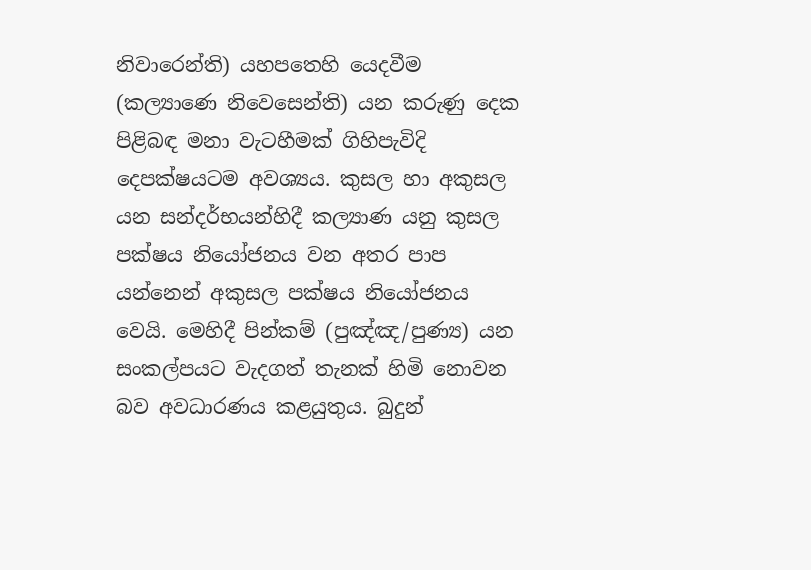නිවාරෙන්ති) යහපතෙහි යෙදවීම (කල්‍යාණෙ නිවෙසෙන්ති) යන කරුණු දෙක පිළිබඳ මනා වැටහීමක් ගිහිපැවිදි දෙපක්ෂයටම අවශ්‍යය. කුසල හා අකුසල යන සන්දර්භයන්හිදී කල්‍යාණ යනු කුසල පක්ෂය නියෝජනය වන අතර පාප යන්නෙන් අකුසල පක්ෂය නියෝජනය වෙයි. මෙහිදී පින්කම් (පුඤ්ඤ/පුණ්‍ය) යන සංකල්පයට වැදගත් තැනක් හිමි නොවන බව අවධාරණය කළයුතුය. බුදුන්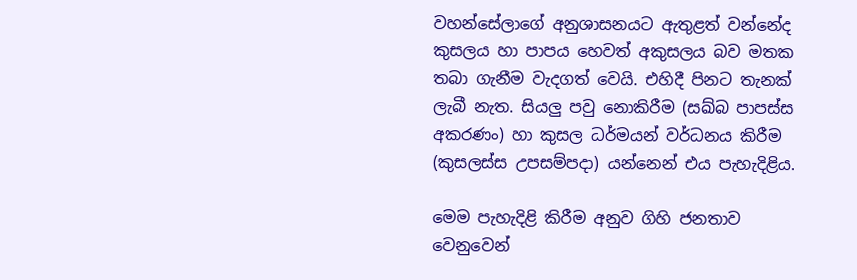වහන්සේලාගේ අනුශාසනයට ඇතුළත් වන්නේද කුසලය හා පාපය හෙවත් අකුසලය බව මතක තබා ගැනීම වැදගත් වෙයි. එහිදී පිනට තැනක් ලැබී නැත. සියලු පවු නොකිරීම (සඛ්බ පාපස්ස අකරණං) හා කුසල ධර්මයන් වර්ධනය කිරීම (කුසලස්ස උපසම්පදා) යන්නෙන් එය පැහැදිළිය.

මෙම පැහැදිළි කිරීම අනුව ගිහි ජනතාව වෙනුවෙන්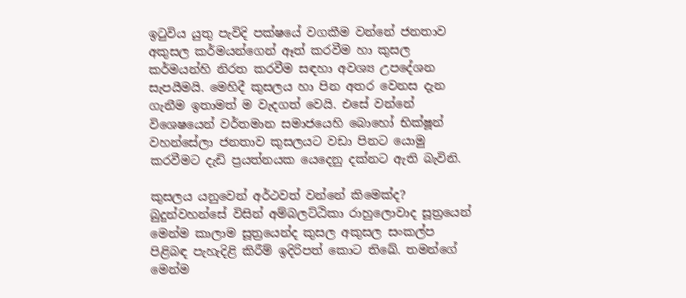ඉටුවිය යුතු පැවිදි පක්ෂයේ වගකීම වන්නේ ජනතාව අකුසල කර්මයන්ගෙන් ඈත් කරවීම හා කුසල කර්මයන්හි නිරත කරවීම සඳහා අවශ්‍ය උපදේශන සැපයීමයි. මෙහිදී කුසලය හා පින අතර වෙනස දැන ගැනීම ඉතාමත් ම වැදගත් වෙයි. එසේ වන්නේ විශෙෂයෙන් වර්තමාන සමාජයෙහි බොහෝ භික්ෂූන් වහන්සේලා ජනතාව කුසලයට වඩා පිනට යොමු කරවීමට දැඩි ප්‍රයත්නයක යෙදෙනු දක්නට ඇති බැවිනි.

කුසලය යනුවෙන් අර්ථවත් වන්නේ කිමෙක්ද? බුදුන්වහන්සේ විසින් අම්බලට්ඨිකා රාහුලොවාද සූත්‍රයෙන් මෙන්ම කාලාම සූත්‍රයෙන්ද කුසල අකුසල සංකල්ප පිළිබඳ පැහැදිළි කිරීම් ඉදිරිපත් කොට තිඛේ. තමන්ගේ මෙන්ම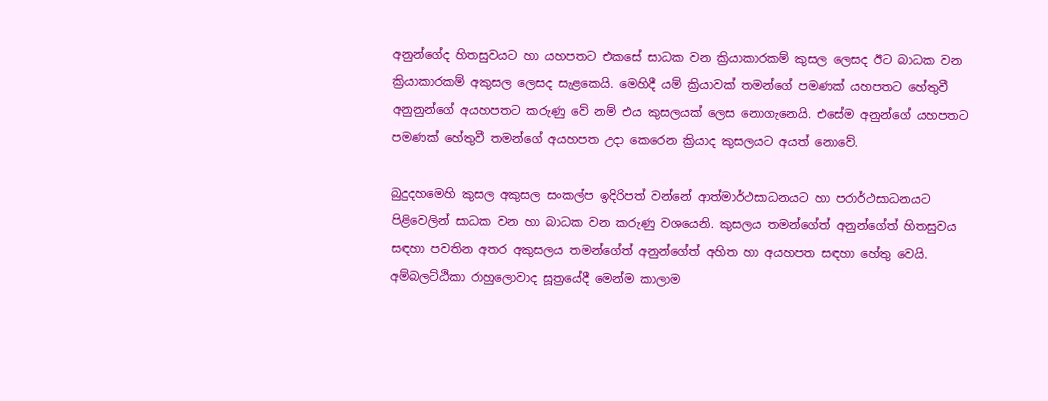අනුන්ගේද හිතසුවයට හා යහපතට එකසේ සාධක වන ක්‍රියාකාරකම් කුසල ලෙසද ඊට බාධක වන ක්‍රියාකාරකම් අකුසල ලෙසද සැළකෙයි. මෙහිදී යම් ක්‍රියාවක් තමන්ගේ පමණක් යහපතට හේතුවී අනුනුන්ගේ අයහපතට කරුණු වේ නම් එය කුසලයක් ලෙස නොගැනෙයි. එසේම අනුන්ගේ යහපතට පමණක් හේතුවී තමන්ගේ අයහපත උදා කෙරෙන ක්‍රියාද කුසලයට අයත් නොවේ.

බුදුදහමෙහි කුසල අකුසල සංකල්ප ඉදිරිපත් වන්නේ ආත්මාර්ථසාධනයට හා පරාර්ථසාධනයට පිළිවෙලින් සාධක වන හා බාධක වන කරුණු වශයෙනි. කුසලය තමන්ගේත් අනුන්ගේත් හිතසුවය සඳහා පවතින අතර අකුසලය තමන්ගේත් අනුන්ගේත් අහිත හා අයහපත සඳහා හේතු වෙයි. අම්බලට්ඨිකා රාහුලොවාද සූත්‍රයේදී මෙන්ම කාලාම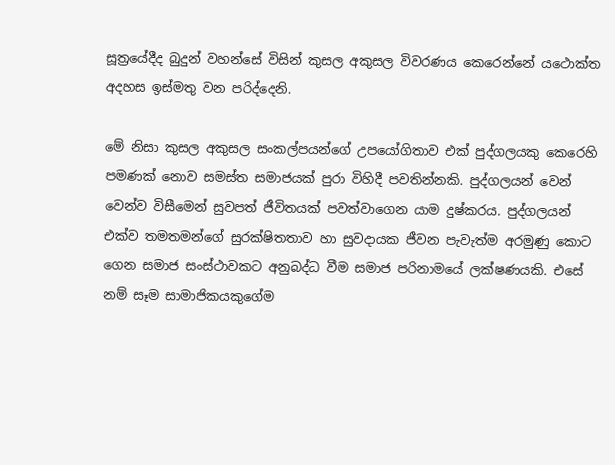සූත්‍රයේදීද බුදුන් වහන්සේ විසින් කුසල අකුසල විවරණය කෙරෙන්නේ යථොක්ත අදහස ඉස්මතු වන පරිද්දෙනි.

මේ නිසා කුසල අකුසල සංකල්පයන්ගේ උපයෝගිතාව එක් පුද්ගලයකු කෙරෙහි පමණක් නොව සමස්ත සමාජයක් පුරා විහිදී පවතින්නකි. පුද්ගලයන් වෙන් වෙන්ව විසීමෙන් සුවපත් ජීවිතයක් පවත්වාගෙන යාම දුෂ්කරය. පුද්ගලයන් එක්ව තමතමන්ගේ සුරක්ෂිතතාව හා සුවදායක ජීවන පැවැත්ම අරමුණු කොට ගෙන සමාජ සංස්ථාවකට අනුබද්ධ වීම සමාජ පරිනාමයේ ලක්ෂණයකි. එසේ නම් සෑම සාමාජිකයකුගේම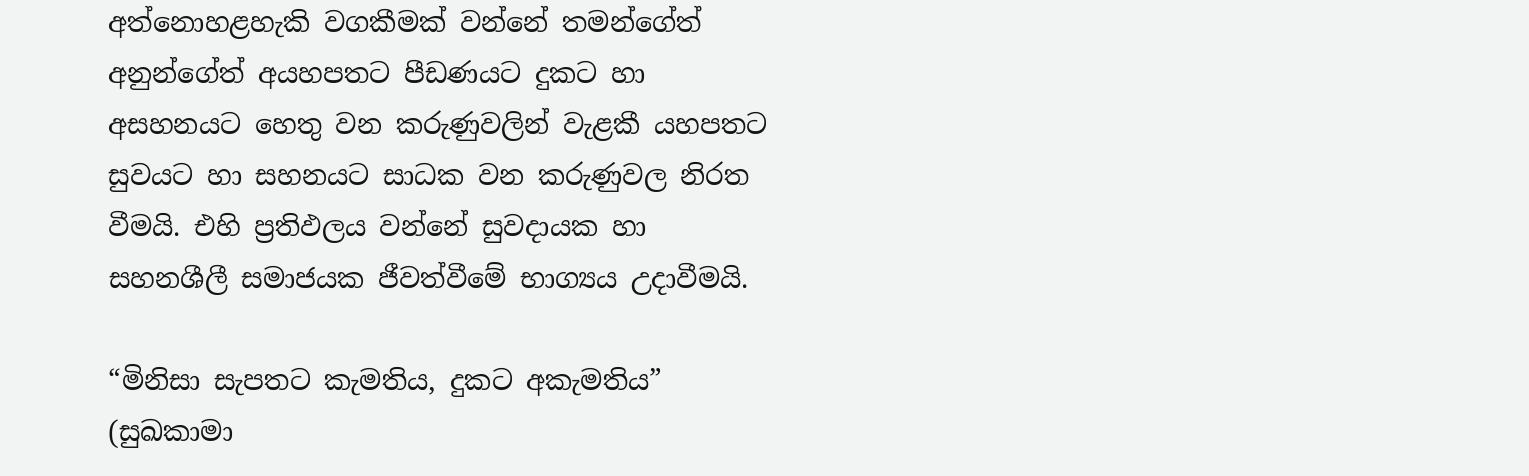අත්නොහළහැකි වගකීමක් වන්නේ තමන්ගේත් අනුන්ගේත් අයහපතට පීඩණයට දුකට හා අසහනයට හෙතු වන කරුණුවලින් වැළකී යහපතට සුවයට හා සහනයට සාධක වන කරුණුවල නිරත වීමයි. එහි ප්‍රතිඵලය වන්නේ සුවදායක හා සහනශීලී සමාජයක ජීවත්වීමේ භාග්‍යය උදාවීමයි.

“මිනිසා සැපතට කැමතිය, දුකට අකැමතිය” (සුඛකාමා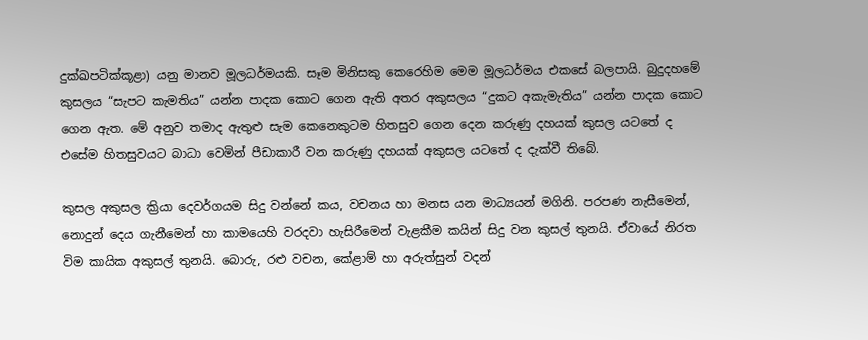දුක්ඛපටික්කූළා) යනු මානව මූලධර්මයකි. සෑම මිනිසකු කෙරෙහිම මෙම මූලධර්මය එකසේ බලපායි. බුදුදහමේ කුසලය “සැපට කැමතිය” යන්න පාදක කොට ගෙන ඇති අතර අකුසලය “දුකට අකැමැතිය” යන්න පාදක කොට ගෙන ඇත. මේ අනුව තමාද ඇතුළු සැම කෙනෙකුටම හිතසුව ගෙන දෙන කරුණු දහයක් කුසල යටතේ ද එසේම හිතසුවයට බාධා වෙමින් පීඩාකාරී වන කරුණු දහයක් අකුසල යටතේ ද දැක්වී තිබේ.

කුසල අකුසල ක්‍රියා දෙවර්ගයම සිදු වන්නේ කය, වචනය හා මනස යන මාධ්‍යයන් මගිනි. පරපණ නැසීමෙන්, නොදුන් දෙය ගැනීමෙන් හා කාමයෙහි වරදවා හැසිරීමෙන් වැළකීම කයින් සිදු වන කුසල් තුනයි. ඒවායේ නිරත විම කායික අකුසල් තුනයි. බොරු, රළු වචන, කේළාම් හා අරුත්සුන් වදන්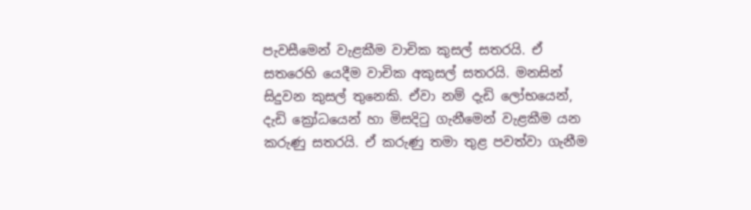පැවසීමෙන් වැළකීම වාචික කුසල් සතරයි. ඒ සතරෙහි යෙදීම වාචික අකුසල් සතරයි. මනසින් සිදුවන කුසල් තුනෙකි. ඒවා නම් දැඩි ලෝභයෙන්, දැඩි ක්‍රෝධයෙන් හා මිසදිටු ගැනීමෙන් වැළකීම යන කරුණු සතරයි. ඒ කරුණු තමා තුළ පවත්වා ගැනීම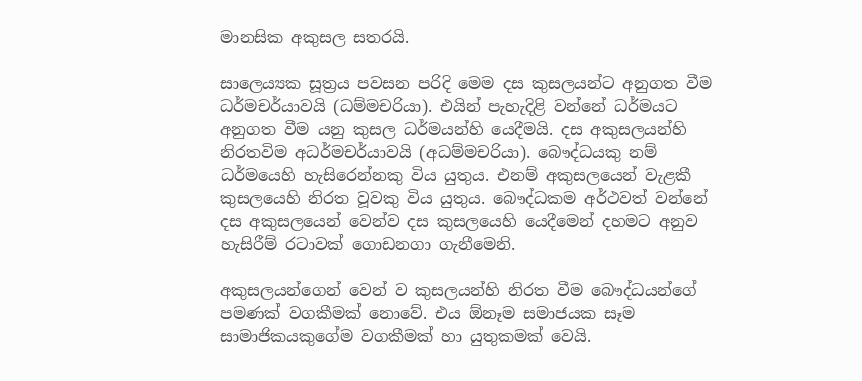මානසික අකුසල සතරයි.

සාලෙය්‍යක සූත්‍රය පවසන පරිදි මෙම දස කුසලයන්ට අනුගත වීම ධර්මචර්යාවයි (ධම්මචරියා). එයින් පැහැදිළි වන්නේ ධර්මයට අනුගත වීම යනු කුසල ධර්මයන්හි යෙදීමයි. දස අකුසලයන්හි නිරතවිම අධර්මචර්යාවයි (අධම්මචරියා). බෞද්ධයකු නම් ධර්මයෙහි හැසිරෙන්නකු විය යුතුය. එනම් අකුසලයෙන් වැළකී කුසලයෙහි නිරත වූවකු විය යුතුය. බෞද්ධකම අර්ථවත් වන්නේ දස අකුසලයෙන් වෙන්ව දස කුසලයෙහි යෙදීමෙන් දහමට අනුව හැසිරීම් රටාවක් ගොඩනගා ගැනීමෙනි.

අකුසලයන්ගෙන් වෙන් ව කුසලයන්හි නිරත වීම බෞද්ධයන්ගේ පමණක් වගකීමක් නොවේ. එය ඕනෑම සමාජයක සෑම සාමාජිකයකුගේම වගකීමක් හා යුතුකමක් වෙයි.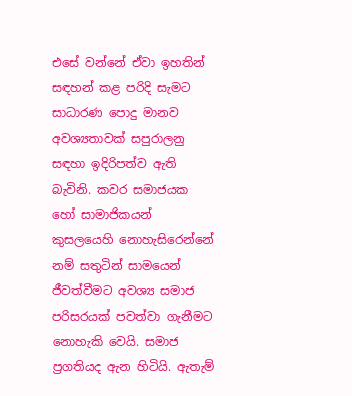එසේ වන්නේ ඒවා ඉහතින් සඳහන් කළ පරිදි සැමට සාධාරණ පොදු මානව අවශ්‍යතාවක් සපුරාලනු සඳහා ඉදිරිපත්ව ඇති බැවිනි. කවර සමාජයක හෝ සාමාජිකයන් කුසලයෙහි නොහැසිරෙන්නේ නම් සතුටින් සාමයෙන් ජීවත්වීමට අවශ්‍ය සමාජ පරිසරයක් පවත්වා ගැනීමට නොහැකි වෙයි. සමාජ ප්‍රගතියද ඇන හිටියි. ඇතැම්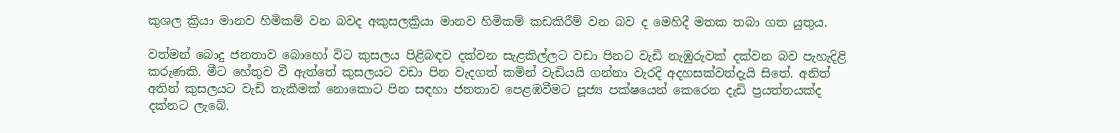කුශල ක්‍රියා මානව හිමිකම් වන බවද අකුසලක්‍රියා මානව හිමිකම් කඩකිරීම් වන බව ද මෙහිදී මතක තබා ගත යුතුය.

වත්මන් බොදු ජනතාව බොහෝ විට කුසලය පිළිබඳව දක්වන සැළකිල්ලට වඩා පිනට වැඩි නැඹුරුවක් දක්වන බව පැහැදිළි කරුණකි. මීට හේතුව වී ඇත්තේ කුසලයට වඩා පින වැදගත් කමින් වැඩියයි ගන්නා වැරදි අදහසක්වත්දැයි සිතේ. අනිත් අතින් කුසලයට වැඩි තැකීමක් නොකොට පින සඳහා ජනතාව පෙළඹවීමට පූජ්‍ය පක්ෂයෙන් කෙරෙන දැඩි ප්‍රයත්නයක්ද දක්නට ලැබේ.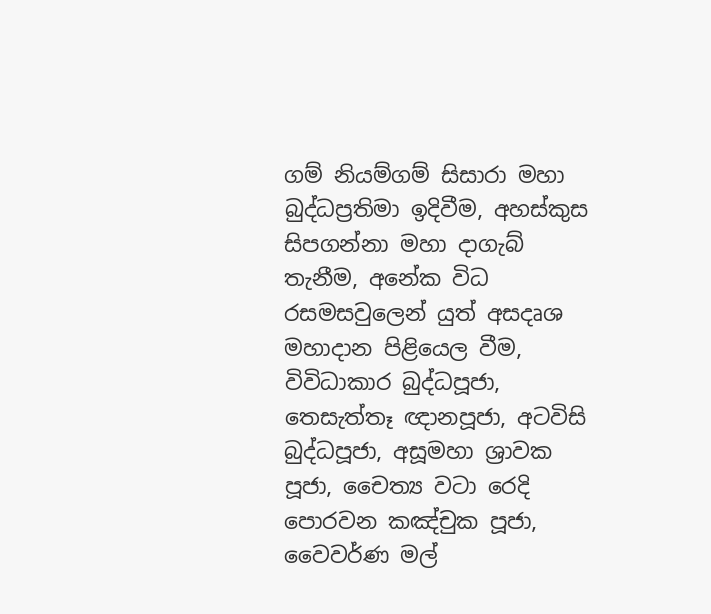ගම් නියම්ගම් සිසාරා මහා බුද්ධප්‍රතිමා ඉදිවීම, අහස්කුස සිපගන්නා මහා දාගැබ් තැනීම, අනේක විධ රසමසවුලෙන් යුත් අසදෘශ මහාදාන පිළියෙල වීම, විවිධාකාර බුද්ධපූජා, තෙසැත්තෑ ඥානපූජා, අටවිසි බුද්ධපූජා, අසූමහා ශ්‍රාවක පූජා, චෛත්‍ය වටා රෙදි පොරවන කඤ්චුක පූජා, වෛවර්ණ මල්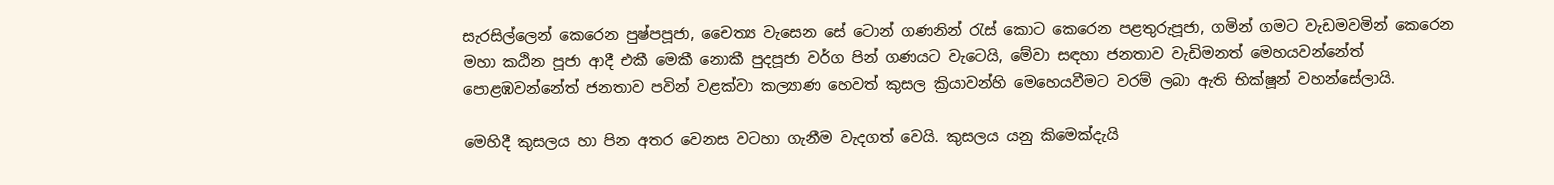සැරසිල්ලෙන් කෙරෙන පුෂ්පපූජා, චෛත්‍ය වැසෙන සේ ටොන් ගණනින් රැස් කොට කෙරෙන පළතුරුපූජා, ගමින් ගමට වැඩමවමින් කෙරෙන මහා කඨින පූජා ආදී එකී මෙකී නොකී පුදපූජා වර්ග පින් ගණයට වැටෙයි, මේවා සඳහා ජනතාව වැඩිමනත් මෙහයවන්නේත් පොළඹවන්නේත් ජනතාව පවින් වළක්වා කල්‍යාණ හෙවත් කුසල ක්‍රියාවන්හි මෙහෙයවීමට වරම් ලබා ඇති භික්ෂූන් වහන්සේලායි.

මෙහිදී කුසලය හා පින අතර වෙනස වටහා ගැනීම වැදගත් වෙයි. කුසලය යනු කිමෙක්දැයි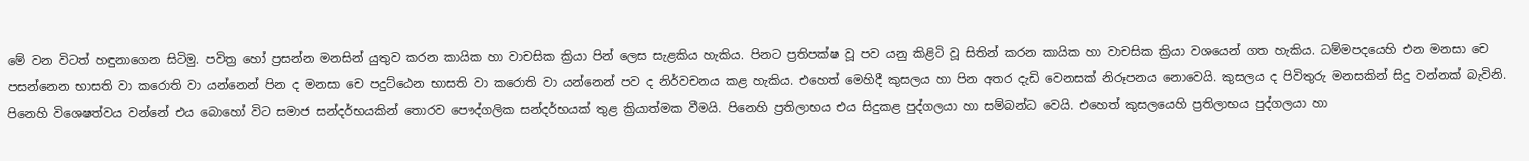මේ වන විටත් හඳුනාගෙන සිටිමු. පවිත්‍ර හෝ ප්‍රසන්න මනසින් යුතුව කරන කායික හා වාචසික ක්‍රියා පින් ලෙස සැළකිය හැකිය. පිනට ප්‍රතිපක්ෂ වූ පව යනු කිළිටි වූ සිතින් කරන කායික හා වාචසික ක්‍රියා වශයෙන් ගත හැකිය. ධම්මපදයෙහි එන මනසා චෙ පසන්නෙන භාසති වා කරොති වා යන්නෙන් පින ද මනසා චෙ පදුට්ඨෙන භාසති වා කරොති වා යන්නෙන් පව ද නිර්වචනය කළ හැකිය. එහෙත් මෙහිදී කුසලය හා පින අතර දැඩි වෙනසක් නිරූපනය නොවෙයි. කුසලය ද පිවිතුරු මනසකින් සිදු වන්නක් බැවිනි. පිනෙහි විශෙෂත්වය වන්නේ එය බොහෝ විට සමාජ සන්දර්භයකින් තොරව පෞද්ගලික සන්දර්භයක් තුළ ක්‍රියාත්මක වීමයි. පිනෙහි ප්‍රතිලාභය එය සිදුකළ පුද්ගලයා හා සම්බන්ධ වෙයි. එහෙත් කුසලයෙහි ප්‍රතිලාභය පුද්ගලයා හා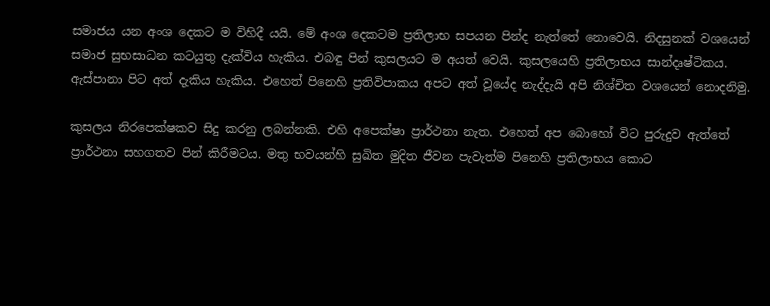සමාජය යන අංශ දෙකට ම විහිදී යයි. මේ අංශ දෙකටම ප්‍රතිලාභ සපයන පින්ද නැත්තේ නොවෙයි. නිදසුනක් වශයෙන් සමාජ සුභසාධන කටයුතු දැක්විය හැකිය. එබඳු පින් කුසලයට ම අයත් වෙයි. කුසලයෙහි ප්‍රතිලාභය සාන්දෘෂ්ටිකය. ඇස්පානා පිට අත් දැකිය හැකිය. එහෙත් පිනෙහි ප්‍රතිවිපාකය අපට අත් වූයේද නැද්දැයි අපි නිශ්චිත වශයෙන් නොදනිමු.

කුසලය නිරපෙක්ෂකව සිදු කරනු ලබන්නකි. එහි අපෙක්ෂා ප්‍රාර්ථනා නැත. එහෙත් අප බොහෝ විට පුරුදුව ඇත්තේ ප්‍රාර්ථනා සහගතව පින් කිරීමටය. මතු භවයන්හි සුඛිත මුදිත ජීවන පැවැත්ම පිනෙහි ප්‍රතිලාභය කොට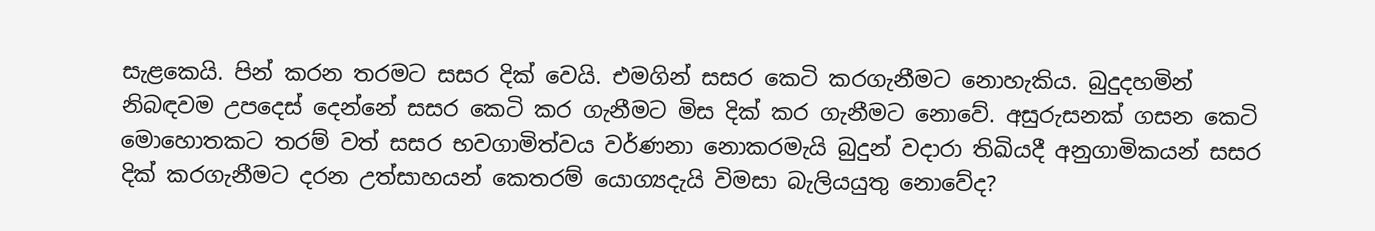සැළකෙයි. පින් කරන තරමට සසර දික් වෙයි. එමගින් සසර කෙටි කරගැනීමට නොහැකිය. බුදුදහමින් නිබඳවම උපදෙස් දෙන්නේ සසර කෙටි කර ගැනීමට මිස දික් කර ගැනීමට නොවේ. අසුරුසනක් ගසන කෙටි මොහොතකට තරම් වත් සසර භවගාමිත්වය වර්ණනා නොකරමැයි බුදුන් වදාරා තිඛියදී අනුගාමිකයන් සසර දික් කරගැනීමට දරන උත්සාහයන් කෙතරම් යොග්‍යදැයි විමසා බැලියයුතු නොවේද?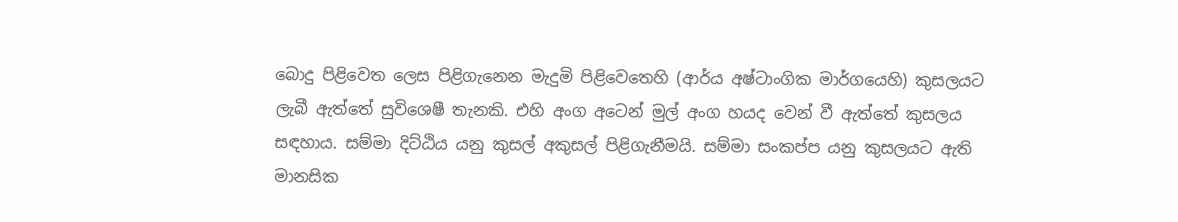බොදු පිළිවෙත ලෙස පිළිගැනෙන මැදුමි පිළිවෙතෙහි (ආර්ය අෂ්ටාංගික මාර්ගයෙහි) කුසලයට ලැබී ඇත්තේ සුවිශෙෂී තැනකි. එහි අංග අටෙන් මුල් අංග හයද වෙන් වී ඇත්තේ කුසලය සඳහාය. සම්මා දිට්ඨිය යනු කුසල් අකුසල් පිළිගැනීමයි. සම්මා සංකප්ප යනු කුසලයට ඇති මානසික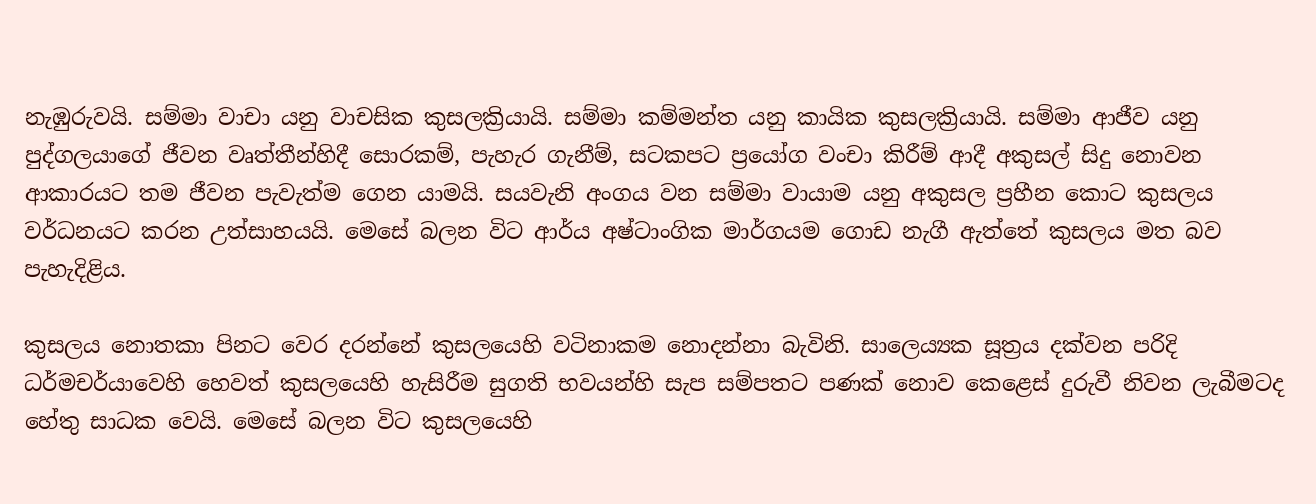නැඹුරුවයි. සම්මා වාචා යනු වාචසික කුසලක්‍රියායි. සම්මා කම්මන්ත යනු කායික කුසලක්‍රියායි. සම්මා ආජීව යනු පුද්ගලයාගේ ජීවන වෘත්තීන්හිදී සොරකම්, පැහැර ගැනීම්, සටකපට ප්‍රයෝග වංචා කිරීම් ආදී අකුසල් සිදු නොවන ආකාරයට තම ජීවන පැවැත්ම ගෙන යාමයි. සයවැනි අංගය වන සම්මා වායාම යනු අකුසල ප්‍රහීන කොට කුසලය වර්ධනයට කරන උත්සාහයයි. මෙසේ බලන විට ආර්ය අෂ්ටාංගික මාර්ගයම ගොඩ නැගී ඇත්තේ කුසලය මත බව පැහැදිළිය.

කුසලය නොතකා පිනට වෙර දරන්නේ කුසලයෙහි වටිනාකම නොදන්නා බැවිනි. සාලෙය්‍යක සූත්‍රය දක්වන පරිදි ධර්මචර්යාවෙහි හෙවත් කුසලයෙහි හැසිරීම සුගති භවයන්හි සැප සම්පතට පණක් නොව කෙළෙස් දුරුවී නිවන ලැබීමටද හේතු සාධක වෙයි. මෙසේ බලන විට කුසලයෙහි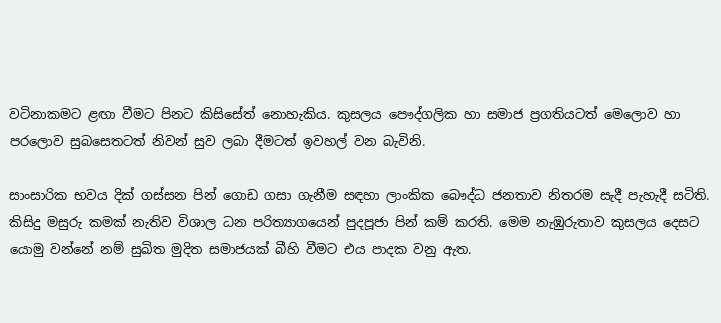වටිනාකමට ළඟා වීමට පිනට කිසිසේත් නොහැකිය. කුසලය පෞද්ගලික හා සමාජ ප්‍රගතියටත් මෙලොව හා පරලොව සුබසෙතටත් නිවන් සුව ලබා දීමටත් ඉවහල් වන බැවිනි.

සාංසාරික භවය දික් ගස්සන පින් ගොඩ ගසා ගැනීම සඳහා ලාංකික බෞද්ධ ජනතාව නිතරම සැදී පැහැදී සටිති. කිසිදු මසුරු කමක් නැතිව විශාල ධන පරිත්‍යාගයෙන් පුදපූජා පින් කම් කරති. මෙම නැඹුරුතාව කුසලය දෙසට යොමු වන්නේ නම් සුඛිත මුදිත සමාජයක් බීහි වීමට එය පාදක වනු ඇත.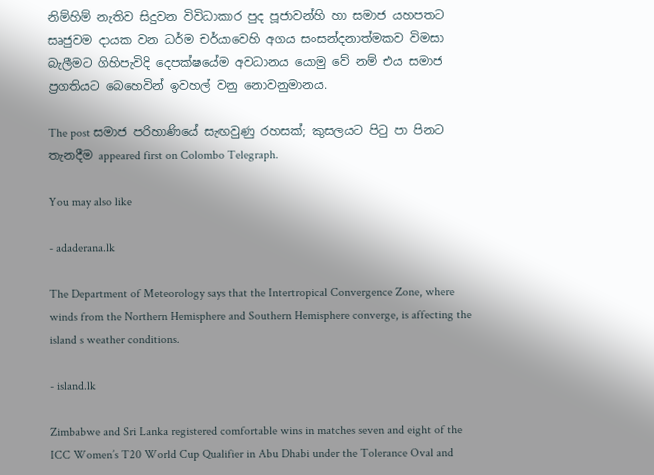නිම්හිම් නැතිව සිදුවන විවිධාකාර පුද පූජාවන්හි හා සමාජ යහපතට සෘජුවම දායක වන ධර්ම චර්යාවෙහි අගය සංසන්දනාත්මකව විමසා බැලීමට ගිහිපැවිදි දෙපක්ෂයේම අවධානය යොමු වේ නම් එය සමාජ ප්‍රගතියට බෙහෙවින් ඉවහල් වනු නොවනුමානය.

The post සමාජ පරිහාණියේ සැඟවුණු රහසක්; කුසලයට පිටු පා පිනට තැනදීම appeared first on Colombo Telegraph.

You may also like

- adaderana.lk

The Department of Meteorology says that the Intertropical Convergence Zone, where winds from the Northern Hemisphere and Southern Hemisphere converge, is affecting the island s weather conditions.

- island.lk

Zimbabwe and Sri Lanka registered comfortable wins in matches seven and eight of the ICC Women’s T20 World Cup Qualifier in Abu Dhabi under the Tolerance Oval and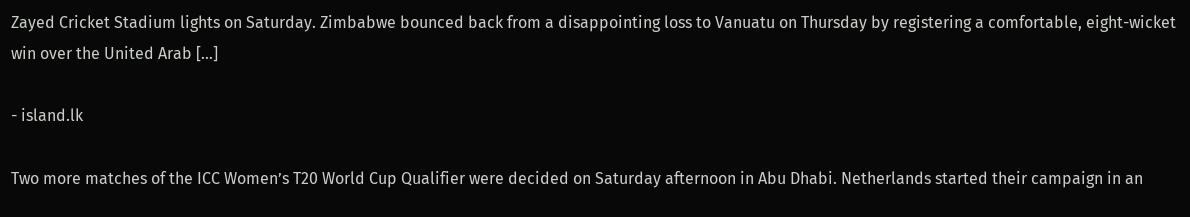Zayed Cricket Stadium lights on Saturday. Zimbabwe bounced back from a disappointing loss to Vanuatu on Thursday by registering a comfortable, eight-wicket win over the United Arab […]

- island.lk

Two more matches of the ICC Women’s T20 World Cup Qualifier were decided on Saturday afternoon in Abu Dhabi. Netherlands started their campaign in an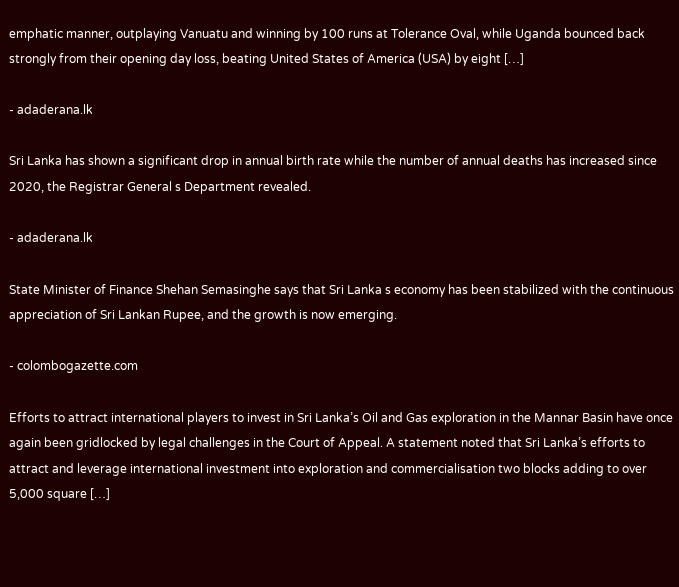emphatic manner, outplaying Vanuatu and winning by 100 runs at Tolerance Oval, while Uganda bounced back strongly from their opening day loss, beating United States of America (USA) by eight […]

- adaderana.lk

Sri Lanka has shown a significant drop in annual birth rate while the number of annual deaths has increased since 2020, the Registrar General s Department revealed.

- adaderana.lk

State Minister of Finance Shehan Semasinghe says that Sri Lanka s economy has been stabilized with the continuous appreciation of Sri Lankan Rupee, and the growth is now emerging.

- colombogazette.com

Efforts to attract international players to invest in Sri Lanka’s Oil and Gas exploration in the Mannar Basin have once again been gridlocked by legal challenges in the Court of Appeal. A statement noted that Sri Lanka’s efforts to attract and leverage international investment into exploration and commercialisation two blocks adding to over 5,000 square […]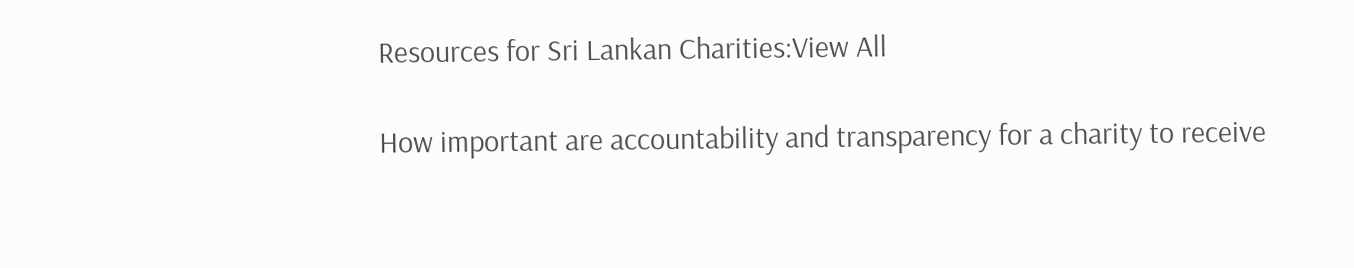Resources for Sri Lankan Charities:View All

How important are accountability and transparency for a charity to receive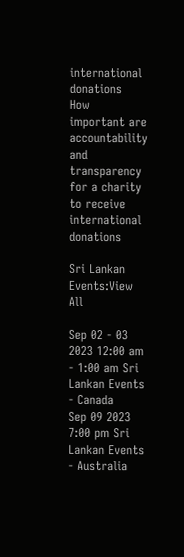international donations
How important are accountability and transparency for a charity to receive international donations

Sri Lankan Events:View All

Sep 02 - 03 2023 12:00 am - 1:00 am Sri Lankan Events - Canada
Sep 09 2023 7:00 pm Sri Lankan Events - Australia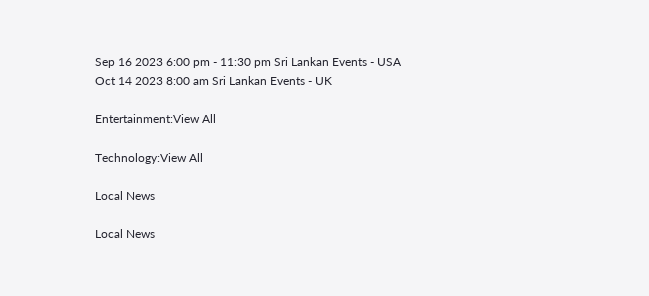Sep 16 2023 6:00 pm - 11:30 pm Sri Lankan Events - USA
Oct 14 2023 8:00 am Sri Lankan Events - UK

Entertainment:View All

Technology:View All

Local News

Local News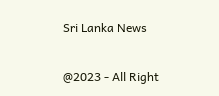Sri Lanka News

@2023 - All Right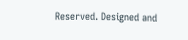Reserved. Designed and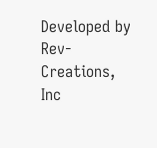Developed by Rev-Creations, Inc